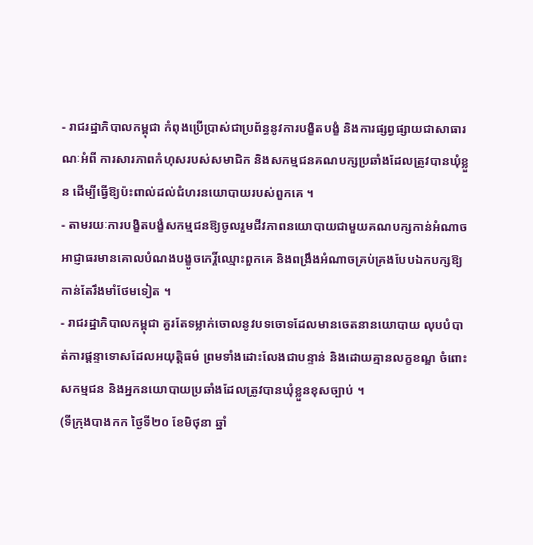- រាជរដ្ឋាភិបាលកម្ពុជា កំពុងប្រើប្រាស់ជាប្រព័ន្ធនូវការបង្ខិតបង្ខំ និងការផ្សព្វផ្សាយជាសាធារណៈអំពី ការសារភាពកំហុសរបស់សមាជិក និងសកម្មជនគណបក្សប្រឆាំងដែលត្រូវបានឃុំខ្លួន ដើម្បីធ្វើឱ្យប៉ះពាល់ដល់ជំហរនយោបាយរបស់ពួកគេ ។
- តាមរយៈការបង្ខិតបង្ខំសកម្មជនឱ្យចូលរួមជីវភាពនយោបាយជាមួយគណបក្សកាន់អំណាច អាជ្ញាធរមានគោលបំណងបង្ខូចកេរ្តិ៍ឈ្មោះពួកគេ និងពង្រឹងអំណាចគ្រប់គ្រងបែបឯកបក្សឱ្យកាន់តែរឹងមាំថែមទៀត ។
- រាជរដ្ឋាភិបាលកម្ពុជា គួរតែទម្លាក់ចោលនូវបទចោទដែលមានចេតនានយោបាយ លុបបំបាត់ការផ្ដន្ទាទោសដែលអយុត្តិធម៌ ព្រមទាំងដោះលែងជាបន្ទាន់ និងដោយគ្មានលក្ខខណ្ឌ ចំពោះសកម្មជន និងអ្នកនយោបាយប្រឆាំងដែលត្រូវបានឃុំខ្លួនខុសច្បាប់ ។
(ទីក្រុងបាងកក ថ្ងៃទី២០ ខែមិថុនា ឆ្នាំ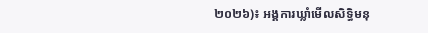២០២៦)៖ អង្គការឃ្លាំមើលសិទ្ធិមនុ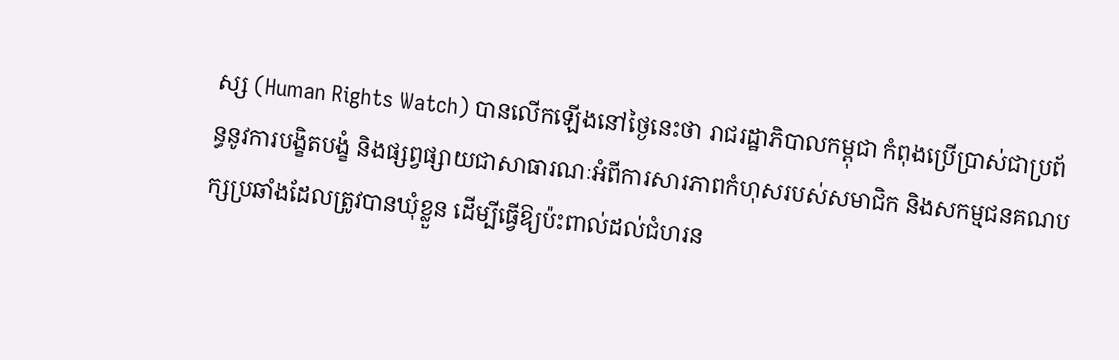ស្ស (Human Rights Watch) បានលើកឡើងនៅថ្ងៃនេះថា រាជរដ្ឋាភិបាលកម្ពុជា កំពុងប្រើប្រាស់ជាប្រព័ន្ធនូវការបង្ខិតបង្ខំ និងផ្សព្វផ្សាយជាសាធារណៈអំពីការសារភាពកំហុសរបស់សមាជិក និងសកម្មជនគណបក្សប្រឆាំងដែលត្រូវបានឃុំខ្លួន ដើម្បីធ្វើឱ្យប៉ះពាល់ដល់ជំហរន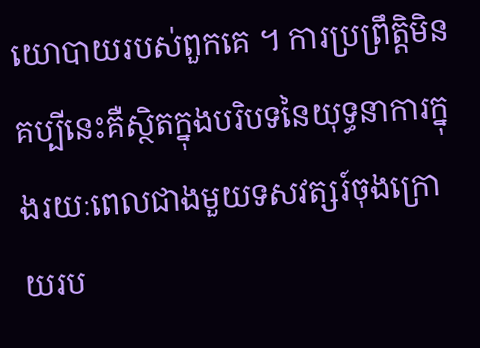យោបាយរបស់ពួកគេ ។ ការប្រព្រឹត្តិមិនគប្បីនេះគឺស្ថិតក្នុងបរិបទនៃយុទ្ធនាការក្នុងរយៈពេលជាងមួយទសវត្សរ៍ចុងក្រោយរប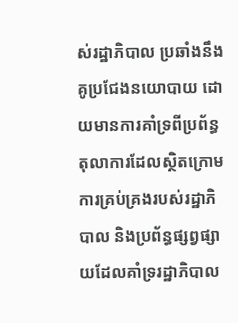ស់រដ្ឋាភិបាល ប្រឆាំងនឹងគូប្រជែងនយោបាយ ដោយមានការគាំទ្រពីប្រព័ន្ធតុលាការដែលស្ថិតក្រោមការគ្រប់គ្រងរបស់រដ្ឋាភិបាល និងប្រព័ន្ធផ្សព្វផ្សាយដែលគាំទ្ររដ្ឋាភិបាល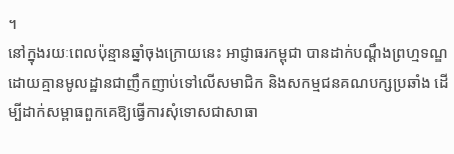។
នៅក្នុងរយៈពេលប៉ុន្មានឆ្នាំចុងក្រោយនេះ អាជ្ញាធរកម្ពុជា បានដាក់បណ្ដឹងព្រហ្មទណ្ឌដោយគ្មានមូលដ្ឋានជាញឹកញាប់ទៅលើសមាជិក និងសកម្មជនគណបក្សប្រឆាំង ដើម្បីដាក់សម្ពាធពួកគេឱ្យធ្វើការសុំទោសជាសាធា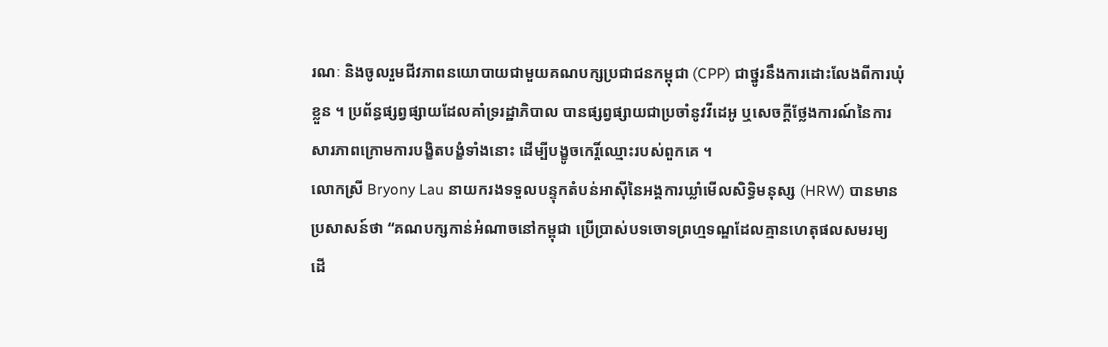រណៈ និងចូលរួមជីវភាពនយោបាយជាមួយគណបក្សប្រជាជនកម្ពុជា (CPP) ជាថ្នូរនឹងការដោះលែងពីការឃុំខ្លួន ។ ប្រព័ន្ធផ្សព្វផ្សាយដែលគាំទ្ររដ្ឋាភិបាល បានផ្សព្វផ្សាយជាប្រចាំនូវវីដេអូ ឬសេចក្ដីថ្លែងការណ៍នៃការសារភាពក្រោមការបង្ខិតបង្ខំទាំងនោះ ដើម្បីបង្ខូចកេរ្តិ៍ឈ្មោះរបស់ពួកគេ ។
លោកស្រី Bryony Lau នាយករងទទួលបន្ទុកតំបន់អាស៊ីនៃអង្គការឃ្លាំមើលសិទ្ធិមនុស្ស (HRW) បានមានប្រសាសន៍ថា “គណបក្សកាន់អំណាចនៅកម្ពុជា ប្រើប្រាស់បទចោទព្រហ្មទណ្ឌដែលគ្មានហេតុផលសមរម្យ ដើ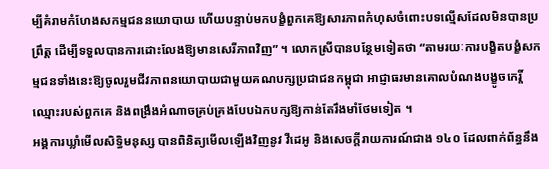ម្បីគំរាមកំហែងសកម្មជននយោបាយ ហើយបន្ទាប់មកបង្ខំពួកគេឱ្យសារភាពកំហុសចំពោះបទល្មើសដែលមិនបានប្រព្រឹត្ត ដើម្បីទទួលបានការដោះលែងឱ្យមានសេរីភាពវិញ” ។ លោកស្រីបានបន្ថែមទៀតថា “តាមរយៈការបង្ខិតបង្ខំសកម្មជនទាំងនេះឱ្យចូលរួមជីវភាពនយោបាយជាមួយគណបក្សប្រជាជនកម្ពុជា អាជ្ញាធរមានគោលបំណងបង្ខូចកេរ្តិ៍ឈ្មោះរបស់ពួកគេ និងពង្រឹងអំណាចគ្រប់គ្រងបែបឯកបក្សឱ្យកាន់តែរឹងមាំថែមទៀត ។
អង្គការឃ្លាំមើលសិទ្ធិមនុស្ស បានពិនិត្យមើលឡើងវិញនូវ វីដេអូ និងសេចក្ដីរាយការណ៍ជាង ១៤០ ដែលពាក់ព័ន្ធនឹង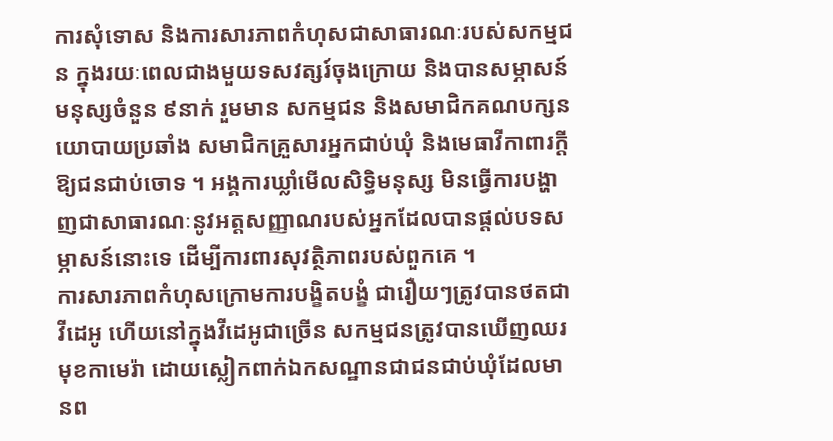ការសុំទោស និងការសារភាពកំហុសជាសាធារណៈរបស់សកម្មជន ក្នុងរយៈពេលជាងមួយទសវត្សរ៍ចុងក្រោយ និងបានសម្ភាសន៍មនុស្សចំនួន ៩នាក់ រួមមាន សកម្មជន និងសមាជិកគណបក្សនយោបាយប្រឆាំង សមាជិកគ្រួសារអ្នកជាប់ឃុំ និងមេធាវីកាពារក្ដីឱ្យជនជាប់ចោទ ។ អង្គការឃ្លាំមើលសិទ្ធិមនុស្ស មិនធ្វើការបង្ហាញជាសាធារណៈនូវអត្តសញ្ញាណរបស់អ្នកដែលបានផ្ដល់បទសម្ភាសន៍នោះទេ ដើម្បីការពារសុវត្ថិភាពរបស់ពួកគេ ។
ការសារភាពកំហុសក្រោមការបង្ខិតបង្ខំ ជារឿយៗត្រូវបានថតជាវីដេអូ ហើយនៅក្នុងវីដេអូជាច្រើន សកម្មជនត្រូវបានឃើញឈរមុខកាមេរ៉ា ដោយស្លៀកពាក់ឯកសណ្ឋានជាជនជាប់ឃុំដែលមានព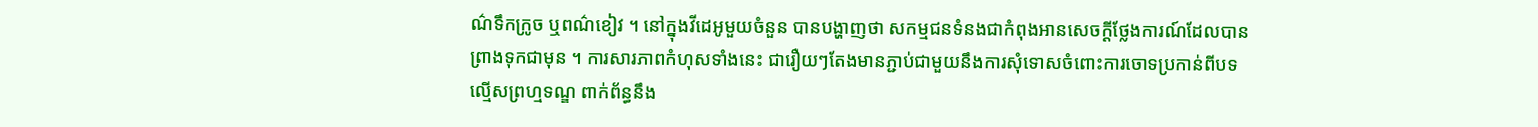ណ៌ទឹកក្រូច ឬពណ៌ខៀវ ។ នៅក្នុងវីដេអូមួយចំនួន បានបង្ហាញថា សកម្មជនទំនងជាកំពុងអានសេចក្ដីថ្លែងការណ៍ដែលបានព្រាងទុកជាមុន ។ ការសារភាពកំហុសទាំងនេះ ជារឿយៗតែងមានភ្ជាប់ជាមួយនឹងការសុំទោសចំពោះការចោទប្រកាន់ពីបទល្មើសព្រហ្មទណ្ឌ ពាក់ព័ន្ធនឹង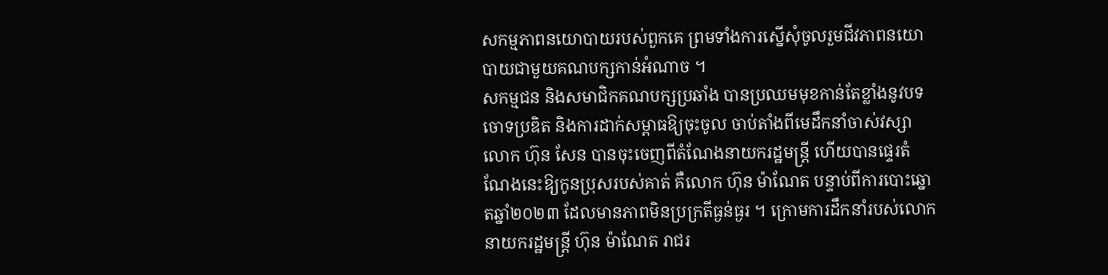សកម្មភាពនយោបាយរបស់ពួកគេ ព្រមទាំងការស្នើសុំចូលរួមជីវភាពនយោបាយជាមួយគណបក្សកាន់អំណាច ។
សកម្មជន និងសមាជិកគណបក្សប្រឆាំង បានប្រឈមមុខកាន់តែខ្លាំងនូវបទចោទប្រឌិត និងការដាក់សម្ពាធឱ្យចុះចូល ចាប់តាំងពីមេដឹកនាំចាស់វស្សា លោក ហ៊ុន សែន បានចុះចេញពីតំណែងនាយករដ្ឋមន្ត្រី ហើយបានផ្ទេរតំណែងនេះឱ្យកូនប្រុសរបស់គាត់ គឺលោក ហ៊ុន ម៉ាណែត បន្ទាប់ពីការបោះឆ្នោតឆ្នាំ២០២៣ ដែលមានភាពមិនប្រក្រតីធ្ងន់ធ្ងរ ។ ក្រោមការដឹកនាំរបស់លោកនាយករដ្ឋមន្រ្តី ហ៊ុន ម៉ាណែត រាជរ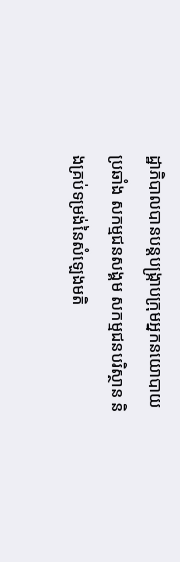ដ្ឋាភិបាលបានបន្តបង្រ្កាបក្រុមអ្នកនយោបាយប្រឆាំង សកម្មជនសង្គម សកម្មជនបរិស្ថាន និងគ្រប់ទម្រង់នៃសំឡេងមតិ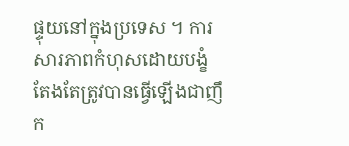ផ្ទុយនៅក្នុងប្រទេស ។ ការសារភាពកំហុសដោយបង្ខំ តែងតែត្រូវបានធ្វើឡើងជាញឹក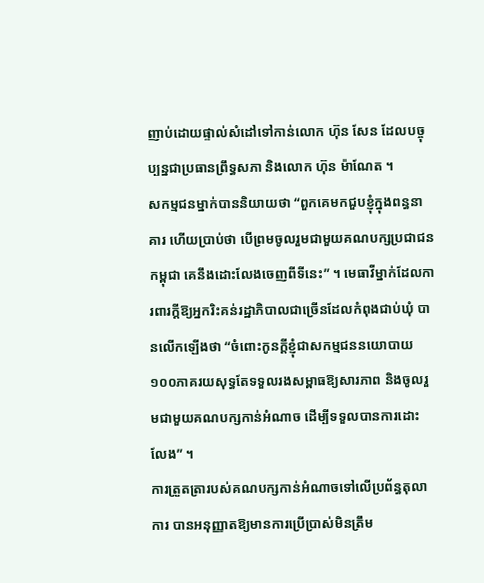ញាប់ដោយផ្ទាល់សំដៅទៅកាន់លោក ហ៊ុន សែន ដែលបច្ចុប្បន្នជាប្រធានព្រឹទ្ធសភា និងលោក ហ៊ុន ម៉ាណែត ។
សកម្មជនម្នាក់បាននិយាយថា “ពួកគេមកជួបខ្ញុំក្នុងពន្ធនាគារ ហើយប្រាប់ថា បើព្រមចូលរួមជាមួយគណបក្សប្រជាជនកម្ពុជា គេនឹងដោះលែងចេញពីទីនេះ” ។ មេធាវីម្នាក់ដែលការពារក្ដីឱ្យអ្នករិះគន់រដ្ឋាភិបាលជាច្រើនដែលកំពុងជាប់ឃុំ បានលើកឡើងថា “ចំពោះកូនក្ដីខ្ញុំជាសកម្មជននយោបាយ ១០០ភាគរយសុទ្ធតែទទួលរងសម្ពាធឱ្យសារភាព និងចូលរួមជាមួយគណបក្សកាន់អំណាច ដើម្បីទទួលបានការដោះលែង” ។
ការត្រួតត្រារបស់គណបក្សកាន់អំណាចទៅលើប្រព័ន្ធតុលាការ បានអនុញ្ញាតឱ្យមានការប្រើប្រាស់មិនត្រឹម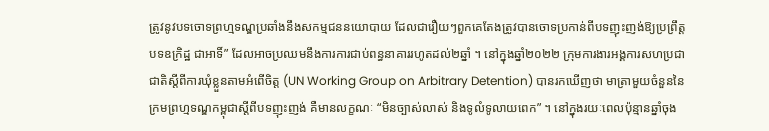ត្រូវនូវបទចោទព្រហ្មទណ្ឌប្រឆាំងនឹងសកម្មជននយោបាយ ដែលជារឿយៗពួកគេតែងត្រូវបានចោទប្រកាន់ពីបទញុះញង់ឱ្យប្រព្រឹត្តបទឧក្រិដ្ឋ ជាអាទិ៍” ដែលអាចប្រឈមនឹងការការជាប់ពន្ធនាគាររហូតដល់២ឆ្នាំ ។ នៅក្នុងឆ្នាំ២០២២ ក្រុមការងារអង្គការសហប្រជាជាតិស្តីពីការឃុំខ្លួនតាមអំពើចិត្ត (UN Working Group on Arbitrary Detention) បានរកឃើញថា មាត្រាមួយចំនួននៃក្រមព្រហ្មទណ្ឌកម្ពុជាស្ដីពីបទញុះញង់ គឺមានលក្ខណៈ “មិនច្បាស់លាស់ និងទូលំទូលាយពេក” ។ នៅក្នុងរយៈពេលប៉ុន្មានឆ្នាំចុង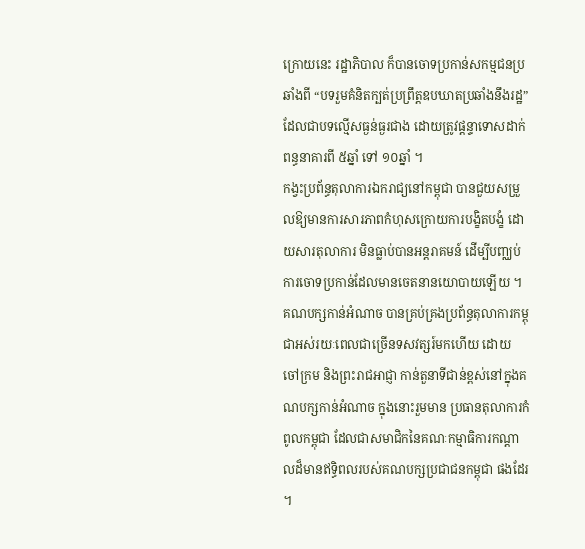ក្រោយនេះ រដ្ឋាភិបាល ក៏បានចោទប្រកាន់សកម្មជនប្រឆាំងពី “បទរួមគំនិតក្បត់ប្រព្រឹត្តឧបឃាតប្រឆាំងនឹងរដ្ឋ” ដែលជាបទល្មើសធ្ងន់ធ្ងរជាង ដោយត្រូវផ្ដន្ទាទោសដាក់ពន្ធនាគារពី ៥ឆ្នាំ ទៅ ១០ឆ្នាំ ។
កង្វះប្រព័ន្ធតុលាការឯករាជ្យនៅកម្ពុជា បានជួយសម្រួលឱ្យមានការសារភាពកំហុសក្រោយការបង្ខិតបង្ខំ ដោយសារតុលាការ មិនធ្លាប់បានអន្តរាគមន៍ ដើម្បីបញ្ឈប់ការចោទប្រកាន់ដែលមានចេតនានយោបាយឡើយ ។ គណបក្សកាន់អំណាច បានគ្រប់គ្រងប្រព័ន្ធតុលាការកម្ពុជាអស់រយៈពេលជាច្រើនទសវត្សរ៍មកហើយ ដោយ ចៅក្រម និងព្រះរាជអាជ្ញា កាន់តួនាទីជាន់ខ្ពស់នៅក្នុងគណបក្សកាន់អំណាច ក្នុងនោះរួមមាន ប្រធានតុលាការកំពូលកម្ពុជា ដែលជាសមាជិកនៃគណៈកម្មាធិការកណ្ដាលដ៏មានឥទ្ធិពលរបស់គណបក្សប្រជាជនកម្ពុជា ផងដែរ ។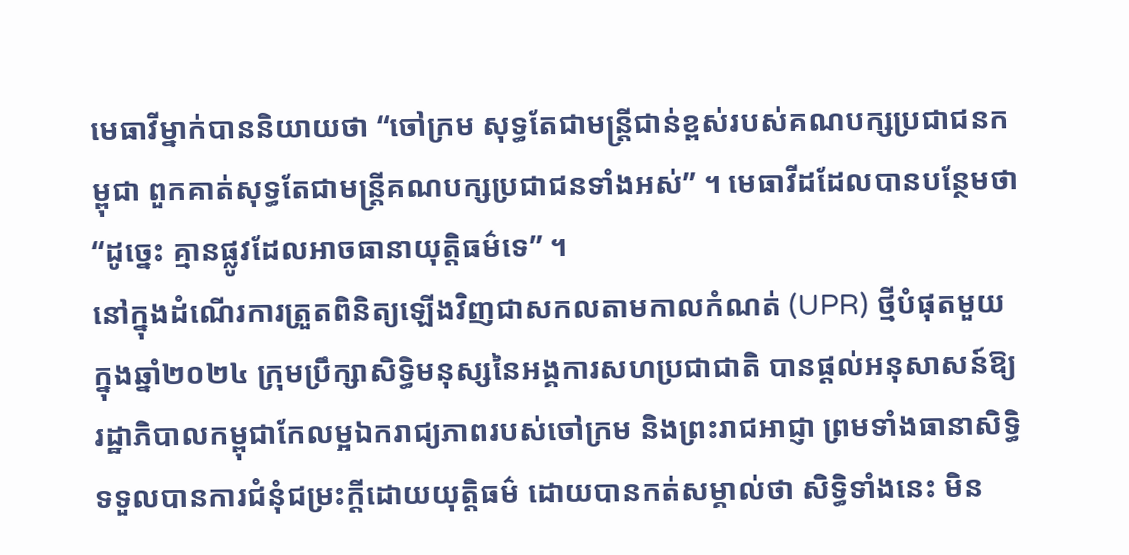មេធាវីម្នាក់បាននិយាយថា “ចៅក្រម សុទ្ធតែជាមន្ត្រីជាន់ខ្ពស់របស់គណបក្សប្រជាជនកម្ពុជា ពួកគាត់សុទ្ធតែជាមន្ត្រីគណបក្សប្រជាជនទាំងអស់” ។ មេធាវីដដែលបានបន្ថែមថា “ដូច្នេះ គ្មានផ្លូវដែលអាចធានាយុត្តិធម៌ទេ” ។
នៅក្នុងដំណើរការត្រួតពិនិត្យឡើងវិញជាសកលតាមកាលកំណត់ (UPR) ថ្មីបំផុតមួយ ក្នុងឆ្នាំ២០២៤ ក្រុមប្រឹក្សាសិទ្ធិមនុស្សនៃអង្គការសហប្រជាជាតិ បានផ្ដល់អនុសាសន៍ឱ្យរដ្ឋាភិបាលកម្ពុជាកែលម្អឯករាជ្យភាពរបស់ចៅក្រម និងព្រះរាជអាជ្ញា ព្រមទាំងធានាសិទ្ធិទទួលបានការជំនុំជម្រះក្ដីដោយយុត្តិធម៌ ដោយបានកត់សម្គាល់ថា សិទ្ធិទាំងនេះ មិន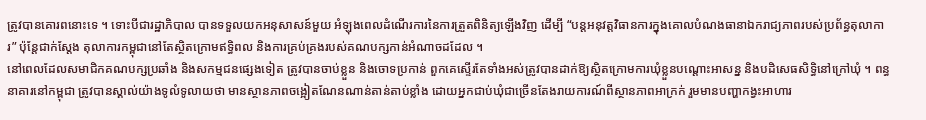ត្រូវបានគោរពនោះទេ ។ ទោះបីជារដ្ឋាភិបាល បានទទួលយកអនុសាសន៍មួយ អំឡុងពេលដំណើរការនៃការត្រួតពិនិត្យឡើងវិញ ដើម្បី “បន្តអនុវត្តវិធានការក្នុងគោលបំណងធានាឯករាជ្យភាពរបស់ប្រព័ន្ធតុលាការ” ប៉ុន្តែជាក់ស្ដែង តុលាការកម្ពុជានៅតែស្ថិតក្រោមឥទ្ធិពល និងការគ្រប់គ្រងរបស់គណបក្សកាន់អំណាចដដែល ។
នៅពេលដែលសមាជិកគណបក្សប្រឆាំង និងសកម្មជនផ្សេងទៀត ត្រូវបានចាប់ខ្លួន និងចោទប្រកាន់ ពួកគេស្ទើរតែទាំងអស់ត្រូវបានដាក់ឱ្យស្ថិតក្រោមការឃុំខ្លួនបណ្ដោះអាសន្ន និងបដិសេធសិទ្ធិនៅក្រៅឃុំ ។ ពន្ធនាគារនៅកម្ពុជា ត្រូវបានស្គាល់យ៉ាងទូលំទូលាយថា មានស្ថានភាពចង្អៀតណែនណាន់តាន់តាប់ខ្លាំង ដោយអ្នកជាប់ឃុំជាច្រើនតែងរាយការណ៍ពីស្ថានភាពអាក្រក់ រួមមានបញ្ហាកង្វះអាហារ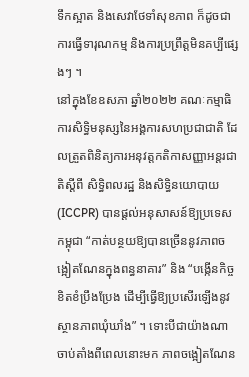ទឹកស្អាត និងសេវាថែទាំសុខភាព ក៏ដូចជាការធ្វើទារុណកម្ម និងការប្រព្រឹត្តមិនគប្បីផ្សេងៗ ។
នៅក្នុងខែឧសភា ឆ្នាំ២០២២ គណៈកម្មាធិការសិទ្ធិមនុស្សនៃអង្គការសហប្រជាជាតិ ដែលត្រួតពិនិត្យការអនុវត្តកតិកាសញ្ញាអន្តរជាតិស្ដីពី សិទ្ធិពលរដ្ឋ និងសិទ្ធិនយោបាយ (ICCPR) បានផ្ដល់អនុសាសន៍ឱ្យប្រទេសកម្ពុជា “កាត់បន្ថយឱ្យបានច្រើននូវភាពចង្អៀតណែនក្នុងពន្ធនាគារ” និង “បង្កើនកិច្ចខិតខំប្រឹងប្រែង ដើម្បីធ្វើឱ្យប្រសើរឡើងនូវស្ថានភាពឃុំឃាំង” ។ ទោះបីជាយ៉ាងណា ចាប់តាំងពីពេលនោះមក ភាពចង្អៀតណែន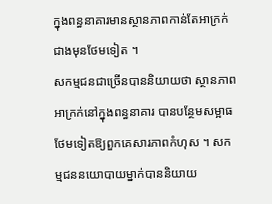ក្នុងពន្ធនាគារមានស្ថានភាពកាន់តែអាក្រក់ជាងមុនថែមទៀត ។
សកម្មជនជាច្រើនបាននិយាយថា ស្ថានភាពអាក្រក់នៅក្នុងពន្ធនាគារ បានបន្ថែមសម្អាធថែមទៀតឱ្យពួកគេសារភាពកំហុស ។ សកម្មជននយោបាយម្នាក់បាននិយាយ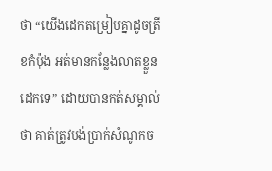ថា “យើងដេកតម្រៀបគ្នាដូចត្រីខកំប៉ុង អត់មានកន្លែងលាតខ្លួនដេកទេ” ដោយបានកត់សម្គាល់ថា គាត់ត្រូវបង់ប្រាក់សំណូកច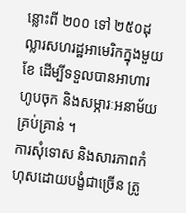ន្លោះពី ២០០ ទៅ ២៥០ដុល្លារសហរដ្ឋអាមេរិកក្នុងមួយខែ ដើម្បីទទួលបានអាហារហូបចុក និងសម្ភារៈអនាម័យគ្រប់គ្រាន់ ។
ការសុំទោស និងសារភាពកំហុសដោយបង្ខំជាច្រើន ត្រូ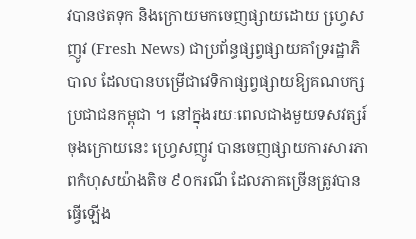វបានថតទុក និងក្រោយមកចេញផ្សាយដោយ ហ្វេ្រសញូវ (Fresh News) ជាប្រព័ន្ធផ្សព្វផ្សាយគាំទ្ររដ្ឋាភិបាល ដែលបានបម្រើជាវេទិកាផ្សព្វផ្សាយឱ្យគណបក្សប្រជាជនកម្ពុជា ។ នៅក្នុងរយៈពេលជាងមួយទសវត្សរ៍ចុងក្រោយនេះ ហ្វ្រេសញូវ បានចេញផ្សាយការសារភាពកំហុសយ៉ាងតិច ៩០ករណី ដែលភាគច្រើនត្រូវបានធ្វើឡើង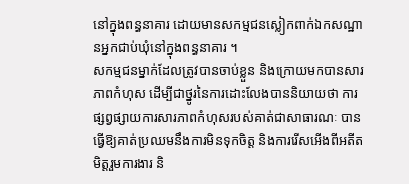នៅក្នុងពន្ធនាគារ ដោយមានសកម្មជនស្លៀកពាក់ឯកសណ្ឋានអ្នកជាប់ឃុំនៅក្នុងពន្ធនាគារ ។
សកម្មជនម្នាក់ដែលត្រូវបានចាប់ខ្លួន និងក្រោយមកបានសារភាពកំហុស ដើម្បីជាថ្នូរនៃការដោះលែងបាននិយាយថា ការផ្សព្វផ្សាយការសារភាពកំហុសរបស់គាត់ជាសាធារណៈ បានធ្វើឱ្យគាត់ប្រឈមនឹងការមិនទុកចិត្ត និងការរើសអើងពីអតីតមិត្តរួមការងារ និ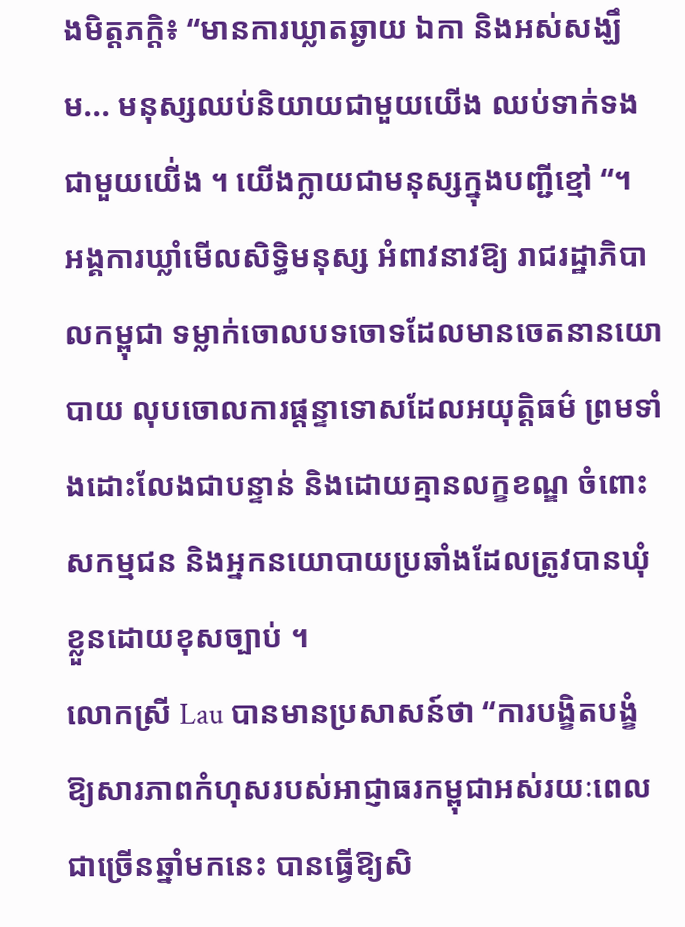ងមិត្តភក្ដិ៖ “មានការឃ្លាតឆ្ងាយ ឯកា និងអស់សង្ឃឹម... មនុស្សឈប់និយាយជាមួយយើង ឈប់ទាក់ទងជាមួយយើ់ង ។ យើងក្លាយជាមនុស្សក្នុងបញ្ជីខ្មៅ “។
អង្គការឃ្លាំមើលសិទ្ធិមនុស្ស អំពាវនាវឱ្យ រាជរដ្ឋាភិបាលកម្ពុជា ទម្លាក់ចោលបទចោទដែលមានចេតនានយោបាយ លុបចោលការផ្ដន្ទាទោសដែលអយុត្តិធម៌ ព្រមទាំងដោះលែងជាបន្ទាន់ និងដោយគ្មានលក្ខខណ្ឌ ចំពោះសកម្មជន និងអ្នកនយោបាយប្រឆាំងដែលត្រូវបានឃុំខ្លួនដោយខុសច្បាប់ ។
លោកស្រី Lau បានមានប្រសាសន៍ថា “ការបង្ខិតបង្ខំឱ្យសារភាពកំហុសរបស់អាជ្ញាធរកម្ពុជាអស់រយៈពេលជាច្រើនឆ្នាំមកនេះ បានធ្វើឱ្យសិ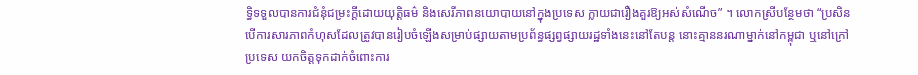ទ្ធិទទួលបានការជំនុំជម្រះក្ដីដោយយុត្តិធម៌ និងសេរីភាពនយោបាយនៅក្នុងប្រទេស ក្លាយជារឿងគួរឱ្យអស់សំណើច” ។ លោកស្រីបន្ថែមថា “ប្រសិនបើការសារភាពកំហុសដែលត្រូវបានរៀបចំឡើងសម្រាប់ផ្សាយតាមប្រព័ន្ធផ្សព្វផ្សាយរដ្ឋទាំងនេះនៅតែបន្ត នោះគ្មាននរណាម្នាក់នៅកម្ពុជា ឬនៅក្រៅប្រទេស យកចិត្តទុកដាក់ចំពោះការ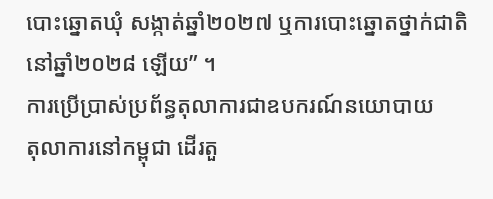បោះឆ្នោតឃុំ សង្កាត់ឆ្នាំ២០២៧ ឬការបោះឆ្នោតថ្នាក់ជាតិនៅឆ្នាំ២០២៨ ឡើយ” ។
ការប្រើប្រាស់ប្រព័ន្ធតុលាការជាឧបករណ៍នយោបាយ
តុលាការនៅកម្ពុជា ដើរតួ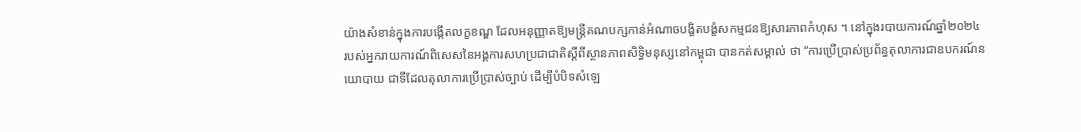យ៉ាងសំខាន់ក្នុងការបង្កើតលក្ខខណ្ឌ ដែលអនុញ្ញាតឱ្យមន្ត្រីគណបក្សកាន់អំណាចបង្ខិតបង្ខំសកម្មជនឱ្យសារភាពកំហុស ។ នៅក្នុងរបាយការណ៍ឆ្នាំ២០២៤ របស់អ្នករាយការណ៍ពិសេសនៃអង្គការសហប្រជាជាតិស្ដីពីស្ថានភាពសិទ្ធិមនុស្សនៅកម្ពុជា បានកត់សម្គាល់ ថា “ការប្រើប្រាស់ប្រព័ន្ធតុលាការជាឧបករណ៍នយោបាយ ជាទីដែលតុលាការប្រើប្រាស់ច្បាប់ ដើម្បីបំបិទសំឡេ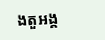ងតួអង្គ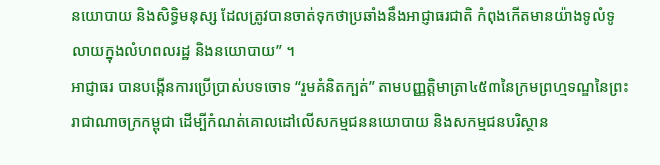នយោបាយ និងសិទ្ធិមនុស្ស ដែលត្រូវបានចាត់ទុកថាប្រឆាំងនឹងអាជ្ញាធរជាតិ កំពុងកើតមានយ៉ាងទូលំទូលាយក្នុងលំហពលរដ្ឋ និងនយោបាយ” ។
អាជ្ញាធរ បានបង្កើនការប្រើប្រាស់បទចោទ “រួមគំនិតក្បត់” តាមបញ្ញត្តិមាត្រា៤៥៣នៃក្រមព្រហ្មទណ្ឌនៃព្រះរាជាណាចក្រកម្ពុជា ដើម្បីកំណត់គោលដៅលើសកម្មជននយោបាយ និងសកម្មជនបរិស្ថាន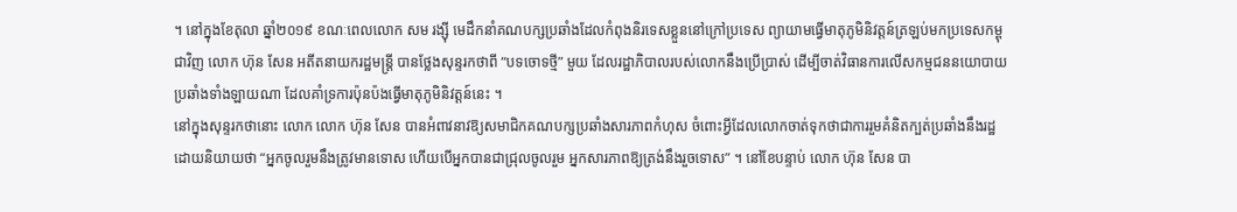។ នៅក្នុងខែតុលា ឆ្នាំ២០១៩ ខណៈពេលលោក សម រង្ស៊ី មេដឹកនាំគណបក្សប្រឆាំងដែលកំពុងនិរទេសខ្លួននៅក្រៅប្រទេស ព្យាយាមធ្វើមាតុភូមិនិវត្តន៍ត្រឡប់មកប្រទេសកម្ពុជាវិញ លោក ហ៊ុន សែន អតីតនាយករដ្ឋមន្ត្រី បានថ្លែងសុន្ទរកថាពី “បទចោទថ្មី” មួយ ដែលរដ្ឋាភិបាលរបស់លោកនឹងប្រើប្រាស់ ដើម្បីចាត់វិធានការលើសកម្មជននយោបាយប្រឆាំងទាំងឡាយណា ដែលគាំទ្រការប៉ុនប៉ងធ្វើមាតុភូមិនិវត្តន៍នេះ ។
នៅក្នុងសុន្ទរកថានោះ លោក លោក ហ៊ុន សែន បានអំពាវនាវឱ្យសមាជិកគណបក្សប្រឆាំងសារភាពកំហុស ចំពោះអ្វីដែលលោកចាត់ទុកថាជាការរួមគំនិតក្បត់ប្រឆាំងនឹងរដ្ឋ ដោយនិយាយថា “អ្នកចូលរួមនឹងត្រូវមានទោស ហើយបើអ្នកបានជាជ្រុលចូលរួម អ្នកសារភាពឱ្យត្រង់នឹងរួចទោស” ។ នៅខែបន្ទាប់ លោក ហ៊ុន សែន បា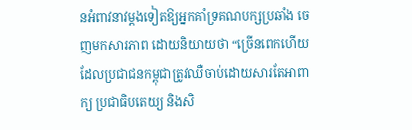នអំពាវនាវម្ដងទៀតឱ្យអ្នកគាំទ្រគណបក្សប្រឆាំង ចេញមកសារភាព ដោយនិយាយថា “ច្រើនពេកហើយដែលប្រជាជនកម្ពុជាត្រូវឈឺចាប់ដោយសារតែអាពាក្យ ប្រជាធិបតេយ្យ និងសិ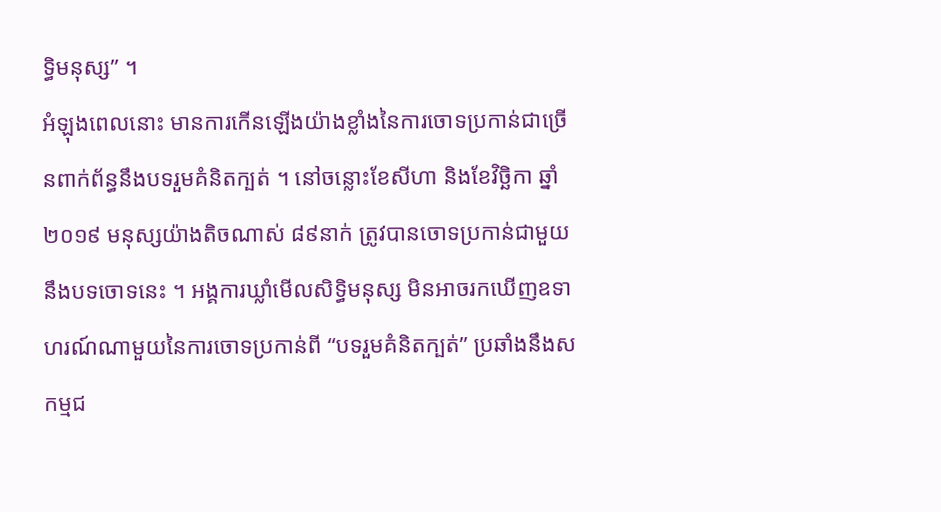ទ្ធិមនុស្ស” ។
អំឡុងពេលនោះ មានការកើនឡើងយ៉ាងខ្លាំងនៃការចោទប្រកាន់ជាច្រើនពាក់ព័ន្ធនឹងបទរួមគំនិតក្បត់ ។ នៅចន្លោះខែសីហា និងខែវិច្ឆិកា ឆ្នាំ២០១៩ មនុស្សយ៉ាងតិចណាស់ ៨៩នាក់ ត្រូវបានចោទប្រកាន់ជាមួយនឹងបទចោទនេះ ។ អង្គការឃ្លាំមើលសិទ្ធិមនុស្ស មិនអាចរកឃើញឧទាហរណ៍ណាមួយនៃការចោទប្រកាន់ពី “បទរួមគំនិតក្បត់” ប្រឆាំងនឹងសកម្មជ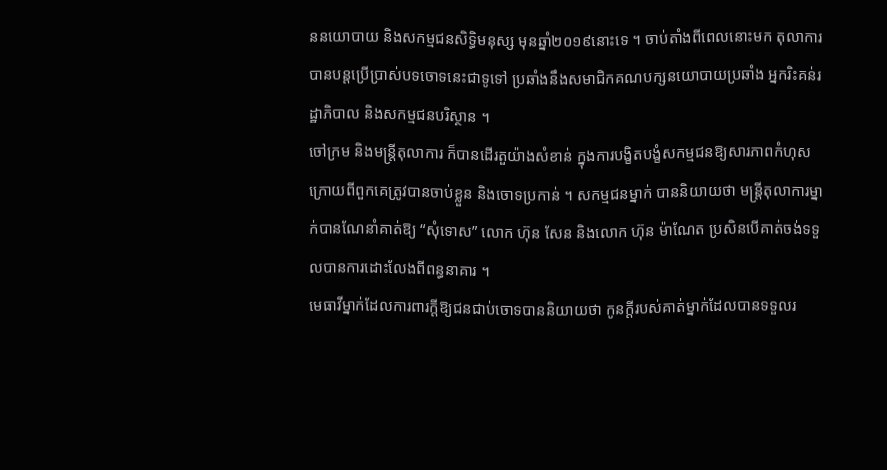ននយោបាយ និងសកម្មជនសិទ្ធិមនុស្ស មុនឆ្នាំ២០១៩នោះទេ ។ ចាប់តាំងពីពេលនោះមក តុលាការ បានបន្តប្រើប្រាស់បទចោទនេះជាទូទៅ ប្រឆាំងនឹងសមាជិកគណបក្សនយោបាយប្រឆាំង អ្នករិះគន់រដ្ឋាភិបាល និងសកម្មជនបរិស្ថាន ។
ចៅក្រម និងមន្ត្រីតុលាការ ក៏បានដើរតួយ៉ាងសំខាន់ ក្នុងការបង្ខិតបង្ខំសកម្មជនឱ្យសារភាពកំហុស ក្រោយពីពួកគេត្រូវបានចាប់ខ្លួន និងចោទប្រកាន់ ។ សកម្មជនម្នាក់ បាននិយាយថា មន្រ្តីតុលាការម្នាក់បានណែនាំគាត់ឱ្យ “សុំទោស” លោក ហ៊ុន សែន និងលោក ហ៊ុន ម៉ាណែត ប្រសិនបើគាត់ចង់ទទួលបានការដោះលែងពីពន្ធនាគារ ។
មេធាវីម្នាក់ដែលការពារក្ដីឱ្យជនជាប់ចោទបាននិយាយថា កូនក្ដីរបស់គាត់ម្នាក់ដែលបានទទួលរ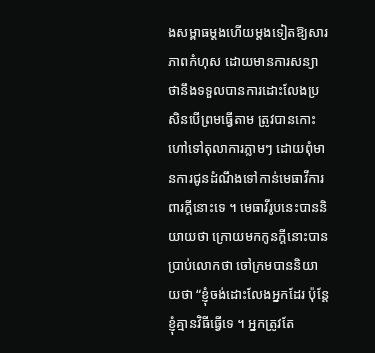ងសម្ពាធម្ដងហើយម្ដងទៀតឱ្យសារភាពកំហុស ដោយមានការសន្យាថានឹងទទួលបានការដោះលែងប្រសិនបើព្រមធ្វើតាម ត្រូវបានកោះហៅទៅតុលាការភ្លាមៗ ដោយពុំមានការជូនដំណឹងទៅកាន់មេធាវីការពារក្ដីនោះទេ ។ មេធាវីរូបនេះបាននិយាយថា ក្រោយមកកូនក្ដីនោះបានប្រាប់លោកថា ចៅក្រមបាននិយាយថា “ខ្ញុំចង់ដោះលែងអ្នកដែរ ប៉ុន្តែខ្ញុំគ្មានវិធីធ្វើទេ ។ អ្នកត្រូវតែ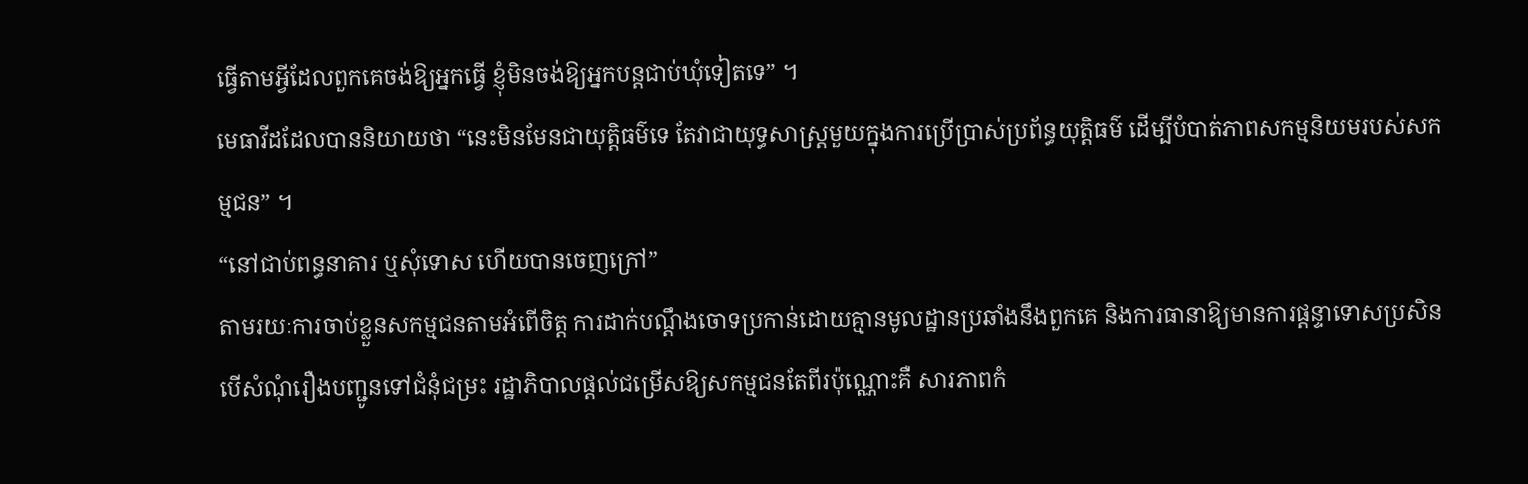ធ្វើតាមអ្វីដែលពួកគេចង់ឱ្យអ្នកធ្វើ ខ្ញុំមិនចង់ឱ្យអ្នកបន្តជាប់ឃុំទៀតទេ” ។
មេធាវីដដែលបាននិយាយថា “នេះមិនមែនជាយុត្តិធម៌ទេ តែវាជាយុទ្ធសាស្រ្តមួយក្នុងការប្រើប្រាស់ប្រព័ន្ធយុត្តិធម៌ ដើម្បីបំបាត់ភាពសកម្មនិយមរបស់សកម្មជន” ។
“នៅជាប់ពន្ធនាគារ ឬសុំទោស ហើយបានចេញក្រៅ”
តាមរយៈការចាប់ខ្លួនសកម្មជនតាមអំពើចិត្ត ការដាក់បណ្ដឹងចោទប្រកាន់ដោយគ្មានមូលដ្ឋានប្រឆាំងនឹងពួកគេ និងការធានាឱ្យមានការផ្ដន្ទាទោសប្រសិនបើសំណុំរឿងបញ្ជូនទៅជំនុំជម្រះ រដ្ឋាភិបាលផ្ដល់ជម្រើសឱ្យសកម្មជនតែពីរប៉ុណ្ណោះគឺ សារភាពកំ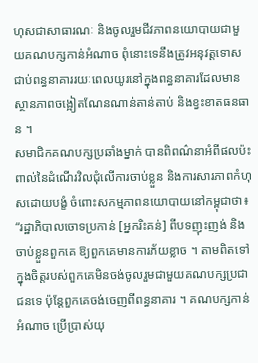ហុសជាសាធារណៈ និងចូលរួមជីវភាពនយោបាយជាមួយគណបក្សកាន់អំណាច ពុំនោះទេនឹងត្រូវអនុវត្តទោសជាប់ពន្ធនាគាររយៈពេលយូរនៅក្នុងពន្ធនាគារដែលមានស្ថានភាពចង្អៀតណែនណាន់តាន់តាប់ និងខ្វះខាតធនធាន ។
សមាជិកគណបក្សប្រឆាំងម្នាក់ បានពិពណ៌នាអំពីផលប៉ះពាល់នៃដំណើរវិលជុំលើការចាប់ខ្លួន និងការសារភាពកំហុសដោយបង្ខំ ចំពោះសកម្មភាពនយោបាយនៅកម្ពុជាថា៖
“រដ្ឋាភិបាលចោទប្រកាន់ [អ្នករិះគន់] ពីបទញុះញង់ និងចាប់ខ្លួនពួកគេ ឱ្យពួកគេមានការភ័យខ្លាច ។ តាមពិតទៅ ក្នុងចិត្តរបស់ពួកគេមិនចង់ចូលរួមជាមួយគណបក្សប្រជាជនទេ ប៉ុន្តែពួកគេចង់ចេញពីពន្ធនាគារ ។ គណបក្សកាន់អំណាច ប្រើប្រាស់យុ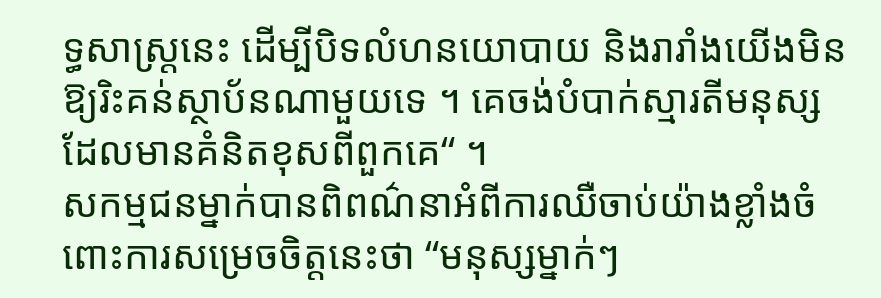ទ្ធសាស្រ្តនេះ ដើម្បីបិទលំហនយោបាយ និងរារាំងយើងមិនឱ្យរិះគន់ស្ថាប័នណាមួយទេ ។ គេចង់បំបាក់ស្មារតីមនុស្សដែលមានគំនិតខុសពីពួកគេ“ ។
សកម្មជនម្នាក់បានពិពណ៌នាអំពីការឈឺចាប់យ៉ាងខ្លាំងចំពោះការសម្រេចចិត្តនេះថា “មនុស្សម្នាក់ៗ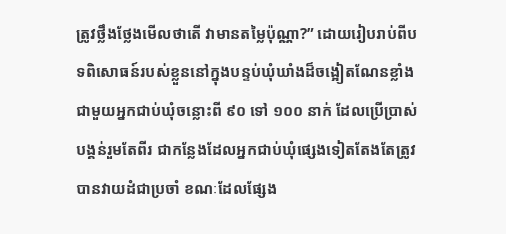ត្រូវថ្លឹងថ្លែងមើលថាតើ វាមានតម្លៃប៉ុណ្ណា?” ដោយរៀបរាប់ពីបទពិសោធន៍របស់ខ្លួននៅក្នុងបន្ទប់ឃុំឃាំងដ៏ចង្អៀតណែនខ្លាំង ជាមួយអ្នកជាប់ឃុំចន្លោះពី ៩០ ទៅ ១០០ នាក់ ដែលប្រើប្រាស់បង្គន់រួមតែពីរ ជាកន្លែងដែលអ្នកជាប់ឃុំផ្សេងទៀតតែងតែត្រូវបានវាយដំជាប្រចាំ ខណៈដែលផ្សែង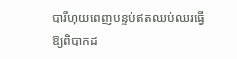បារីហុយពេញបន្ទប់ឥតឈប់ឈរធ្វើឱ្យពិបាកដ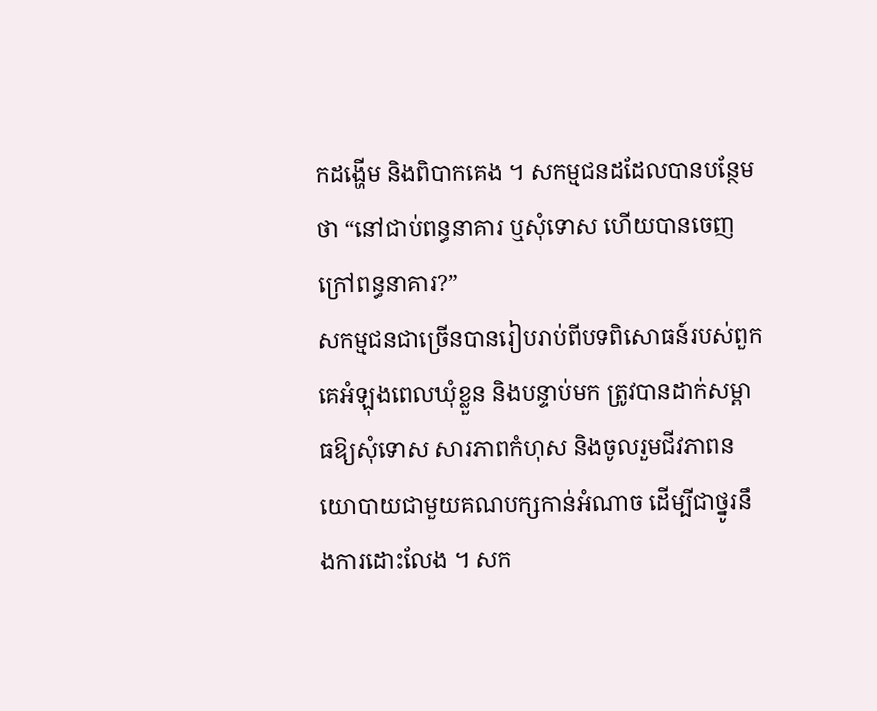កដង្ហើម និងពិបាកគេង ។ សកម្មជនដដែលបានបន្ថែមថា “នៅជាប់ពន្ធនាគារ ឬសុំទោស ហើយបានចេញក្រៅពន្ធនាគារ?”
សកម្មជនជាច្រើនបានរៀបរាប់ពីបទពិសោធន៍របស់ពួកគេអំឡុងពេលឃុំខ្លួន និងបន្ទាប់មក ត្រូវបានដាក់សម្ពាធឱ្យសុំទោស សារភាពកំហុស និងចូលរួមជីវភាពនយោបាយជាមួយគណបក្សកាន់អំណាច ដើម្បីជាថ្នូរនឹងការដោះលែង ។ សក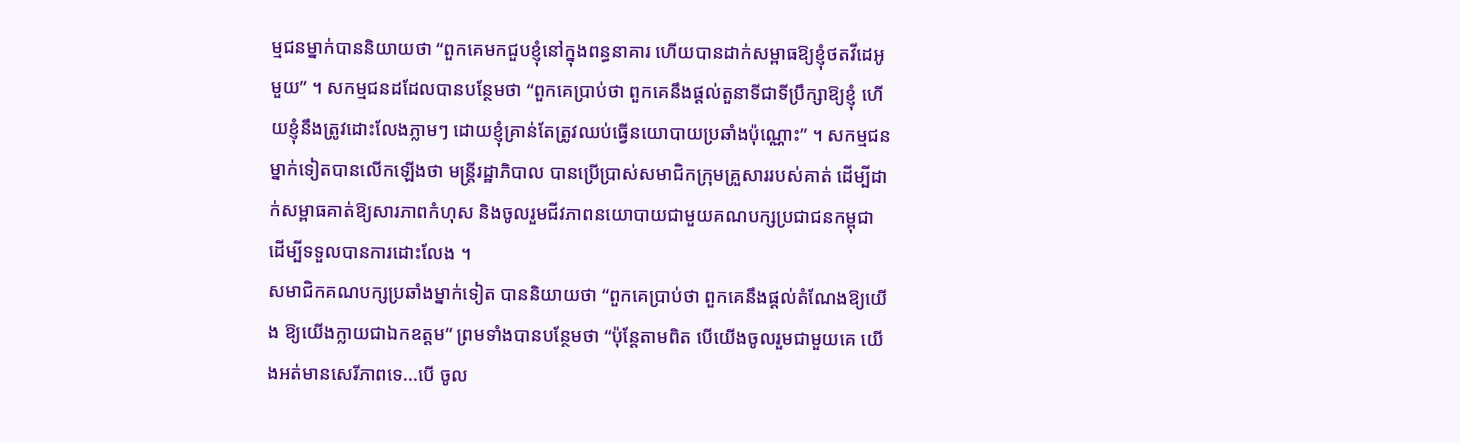ម្មជនម្នាក់បាននិយាយថា “ពួកគេមកជួបខ្ញុំនៅក្នុងពន្ធនាគារ ហើយបានដាក់សម្ពាធឱ្យខ្ញុំថតវីដេអូមួយ” ។ សកម្មជនដដែលបានបន្ថែមថា “ពួកគេប្រាប់ថា ពួកគេនឹងផ្ដល់តួនាទីជាទីប្រឹក្សាឱ្យខ្ញុំ ហើយខ្ញុំនឹងត្រូវដោះលែងភ្លាមៗ ដោយខ្ញុំគ្រាន់តែត្រូវឈប់ធ្វើនយោបាយប្រឆាំងប៉ុណ្ណោះ” ។ សកម្មជនម្នាក់ទៀតបានលើកឡើងថា មន្ត្រីរដ្ឋាភិបាល បានប្រើប្រាស់សមាជិកក្រុមគ្រួសាររបស់គាត់ ដើម្បីដាក់សម្ពាធគាត់ឱ្យសារភាពកំហុស និងចូលរួមជីវភាពនយោបាយជាមួយគណបក្សប្រជាជនកម្ពុជា ដើម្បីទទួលបានការដោះលែង ។
សមាជិកគណបក្សប្រឆាំងម្នាក់ទៀត បាននិយាយថា “ពួកគេប្រាប់ថា ពួកគេនឹងផ្ដល់តំណែងឱ្យយើង ឱ្យយើងក្លាយជាឯកឧត្ដម” ព្រមទាំងបានបន្ថែមថា “ប៉ុន្តែតាមពិត បើយើងចូលរួមជាមួយគេ យើងអត់មានសេរីភាពទេ...បើ ចូល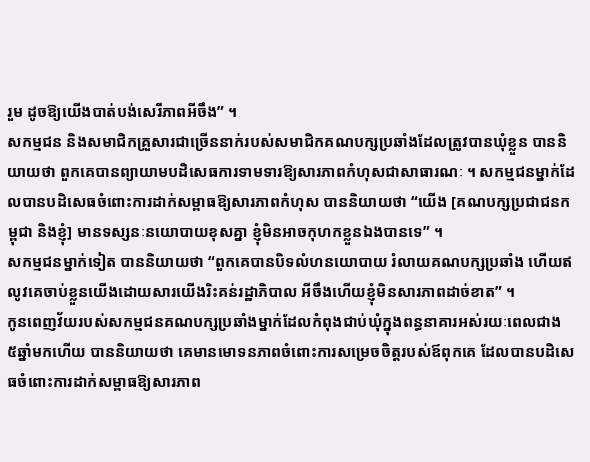រួម ដូចឱ្យយើងបាត់បង់សេរីភាពអីចឹង” ។
សកម្មជន និងសមាជិកគ្រួសារជាច្រើននាក់របស់សមាជិកគណបក្សប្រឆាំងដែលត្រូវបានឃុំខ្លួន បាននិយាយថា ពួកគេបានព្យាយាមបដិសេធការទាមទារឱ្យសារភាពកំហុសជាសាធារណៈ ។ សកម្មជនម្នាក់ដែលបានបដិសេធចំពោះការដាក់សម្ពាធឱ្យសារភាពកំហុស បាននិយាយថា “យើង [គណបក្សប្រជាជនកម្ពុជា និងខ្ញុំ] មានទស្សនៈនយោបាយខុសគ្នា ខ្ញុំមិនអាចកុហកខ្លួនឯងបានទេ” ។
សកម្មជនម្នាក់ទៀត បាននិយាយថា “ពួកគេបានបិទលំហនយោបាយ រំលាយគណបក្សប្រឆាំង ហើយឥលូវគេចាប់ខ្លួនយើងដោយសារយើងរិះគន់រដ្ឋាភិបាល អីចឹងហើយខ្ញុំមិនសារភាពដាច់ខាត” ។
កូនពេញវ័យរបស់សកម្មជនគណបក្សប្រឆាំងម្នាក់ដែលកំពុងជាប់ឃុំក្នុងពន្ធនាគារអស់រយៈពេលជាង ៥ឆ្នាំមកហើយ បាននិយាយថា គេមានមោទនភាពចំពោះការសម្រេចចិត្តរបស់ឪពុកគេ ដែលបានបដិសេធចំពោះការដាក់សម្ពាធឱ្យសារភាព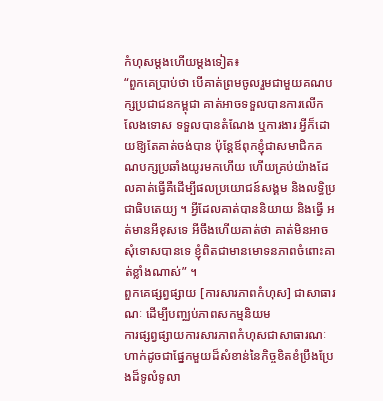កំហុសម្ដងហើយម្ដងទៀត៖
“ពួកគេប្រាប់ថា បើគាត់ព្រមចូលរួមជាមួយគណបក្សប្រជាជនកម្ពុជា គាត់អាចទទួលបានការលើកលែងទោស ទទួលបានតំណែង ឬការងារ អ្វីក៏ដោយឱ្យតែគាត់ចង់បាន ប៉ុន្តែឪពុកខ្ញុំជាសមាជិកគណបក្សប្រឆាំងយូរមកហើយ ហើយគ្រប់យ៉ាងដែលគាត់ធ្វើគឺដើម្បីផលប្រយោជន៍សង្គម និងលទ្ធិប្រជាធិបតេយ្យ ។ អ្វីដែលគាត់បាននិយាយ និងធ្វើ អត់មានអីខុសទេ អីចឹងហើយគាត់ថា គាត់មិនអាចសុំទោសបានទេ ខ្ញុំពិតជាមានមោទនភាពចំពោះគាត់ខ្លាំងណាស់” ។
ពួកគេផ្សព្វផ្សាយ [ការសារភាពកំហុស] ជាសាធារណៈ ដើម្បីបញ្ឈប់ភាពសកម្មនិយម
ការផ្សព្វផ្សាយការសារភាពកំហុសជាសាធារណៈ ហាក់ដូចជាផ្នែកមួយដ៏សំខាន់នៃកិច្ចខិតខំប្រឹងប្រែងដ៏ទូលំទូលា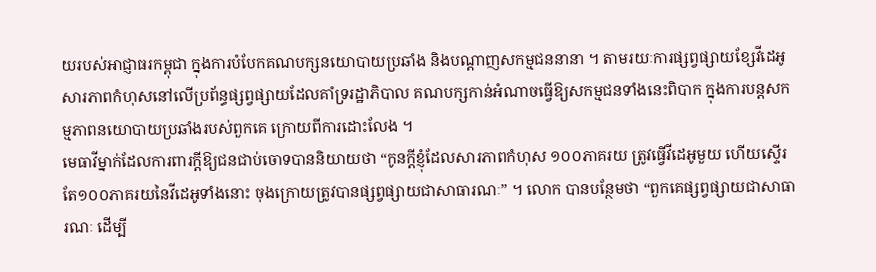យរបស់អាជ្ញាធរកម្ពុជា ក្នុងការបំបែកគណបក្សនយោបាយប្រឆាំង និងបណ្ដាញសកម្មជននានា ។ តាមរយៈការផ្សព្វផ្សាយខ្សែវីដេអូសារភាពកំហុសនៅលើប្រព័ន្ធផ្សព្វផ្សាយដែលគាំទ្ររដ្ឋាភិបាល គណបក្សកាន់អំណាចធ្វើឱ្យសកម្មជនទាំងនេះពិបាក ក្នុងការបន្តសកម្មភាពនយោបាយប្រឆាំងរបស់ពួកគេ ក្រោយពីការដោះលែង ។
មេធាវីម្នាក់ដែលការពារក្ដីឱ្យជនជាប់ចោទបាននិយាយថា “កូនក្ដីខ្ញុំដែលសារភាពកំហុស ១០០ភាគរយ ត្រូវធ្វើវីដេអូមួយ ហើយស្ទើរតែ១០០ភាគរយនៃវីដេអូទាំងនោះ ចុងក្រោយត្រូវបានផ្សព្វផ្សាយជាសាធារណៈ” ។ លោក បានបន្ថែមថា “ពួកគេផ្សព្វផ្សាយជាសាធារណៈ ដើម្បី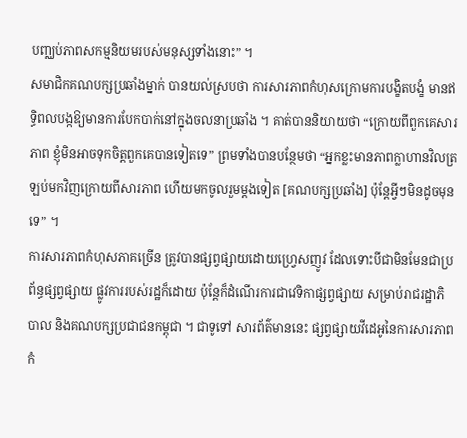បញ្ឈប់ភាពសកម្មនិយមរបស់មនុស្សទាំងនោះ” ។
សមាជិកគណបក្សប្រឆាំងម្នាក់ បានយល់ស្របថា ការសារភាពកំហុសក្រោមការបង្ខិតបង្ខំ មានឥទ្ធិពលបង្កឱ្យមានការបែកបាក់នៅក្នុងចលនាប្រឆាំង ។ គាត់បាននិយាយថា “ក្រោយពីពួកគេសារភាព ខ្ញុំមិនអាចទុកចិត្តពួកគេបានទៀតទេ” ព្រមទាំងបានបន្ថែមថា “អ្នកខ្លះមានភាពក្លាហានវិលត្រឡប់មកវិញក្រោយពីសារភាព ហើយមកចូលរួមម្ដងទៀត [គណបក្សប្រឆាំង] ប៉ុន្តែអ្វីៗមិនដូចមុនទេ” ។
ការសារភាពកំហុសភាគច្រើន ត្រូវបានផ្សព្វផ្សាយដោយហ្វ្រេសញូវ ដែលទោះបីជាមិនមែនជាប្រព័ន្ធផ្សព្វផ្សាយ ផ្លូវការរបស់រដ្ឋក៏ដោយ ប៉ុន្តែក៏ដំណើរការជាវេទិកាផ្សព្វផ្សាយ សម្រាប់រាជរដ្ឋាភិបាល និងគណបក្សប្រជាជនកម្ពុជា ។ ជាទូទៅ សារព័ត៌មាននេះ ផ្សព្វផ្សាយវីដេអូនៃការសារភាពកំ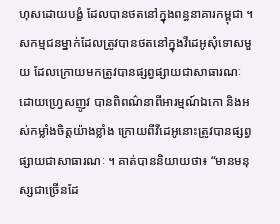ហុសដោយបង្ខំ ដែលបានថតនៅក្នុងពន្ធនាគារកម្ពុជា ។
សកម្មជនម្នាក់ដែលត្រូវបានថតនៅក្នុងវីដេអូសុំទោសមួយ ដែលក្រោយមកត្រូវបានផ្សព្វផ្សាយជាសាធារណៈដោយហ្វ្រេសញូវ បានពិពណ៌នាពីអារម្មណ៍ឯកោ និងអស់កម្លាំងចិត្តយ៉ាងខ្លាំង ក្រោយពីវីដេអូនោះត្រូវបានផ្សព្វផ្សាយជាសាធារណៈ ។ គាត់បាននិយាយថា៖ “មានមនុស្សជាច្រើនដែ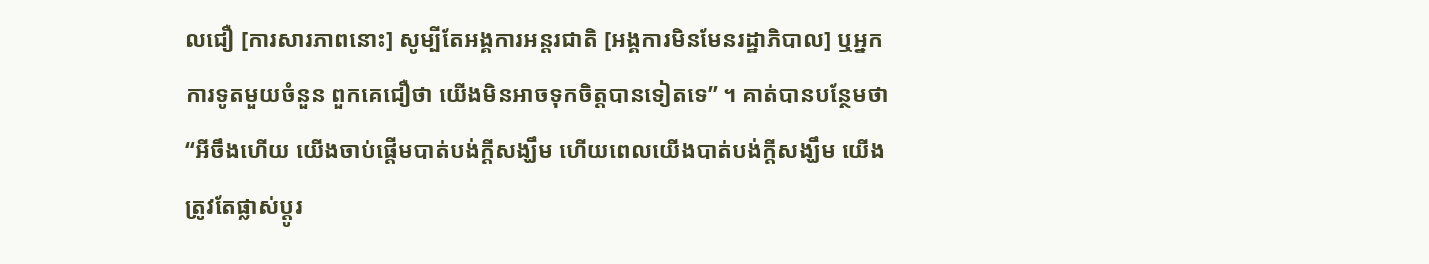លជឿ [ការសារភាពនោះ] សូម្បីតែអង្គការអន្តរជាតិ [អង្គការមិនមែនរដ្ឋាភិបាល] ឬអ្នកការទូតមួយចំនួន ពួកគេជឿថា យើងមិនអាចទុកចិត្តបានទៀតទេ” ។ គាត់បានបន្ថែមថា “អីចឹងហើយ យើងចាប់ផ្ដើមបាត់បង់ក្ដីសង្ឃឹម ហើយពេលយើងបាត់បង់ក្ដីសង្ឃឹម យើងត្រូវតែផ្លាស់ប្ដូរ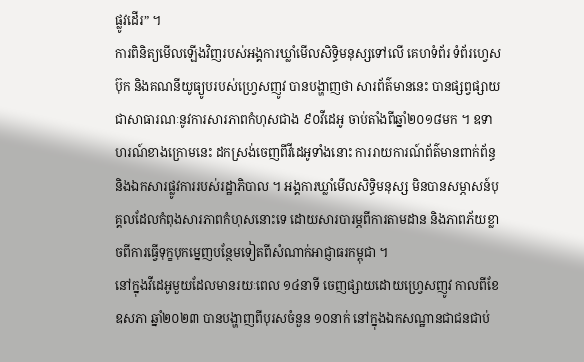ផ្លូវដើរ” ។
ការពិនិត្យមើលឡើងវិញរបស់អង្គការឃ្លាំមើលសិទ្ធិមនុស្សទៅលើ គេហទំព័រ ទំព័រហ្វេសប៊ុក និងគណនីយូធ្យូបរបស់ហ្វ្រេសញូវ បានបង្ហាញថា សារព័ត៌មាននេះ បានផ្សព្វផ្សាយជាសាធារណៈនូវការសារភាពកំហុសជាង ៩០វីដេអូ ចាប់តាំងពីឆ្នាំ២០១៨មក ។ ឧទាហរណ៍ខាងក្រោមនេះ ដកស្រង់ចេញពីវីដេអូទាំងនោះ ការរាយការណ៍ព័ត៌មានពាក់ព័ន្ធ និងឯកសារផ្លូវការរបស់រដ្ឋាភិបាល ។ អង្គការឃ្លាំមើលសិទ្ធិមនុស្ស មិនបានសម្ភាសន៍បុគ្គលដែលកំពុងសារភាពកំហុសនោះទេ ដោយសារបារម្ភពីការតាមដាន និងភាពភ័យខ្លាចពីការធ្វើទុក្ខបុកម្នេញបន្ថែមទៀតពីសំណាក់អាជ្ញាធរកម្ពុជា ។
នៅក្នុងវីដេអូមួយដែលមានរយៈពេល ១៤នាទី ចេញផ្សាយដោយហ្វ្រេសញូវ កាលពីខែឧសភា ឆ្នាំ២០២៣ បានបង្ហាញពីបុរសចំនួន ១០នាក់ នៅក្នុងឯកសណ្ឋានជាជនជាប់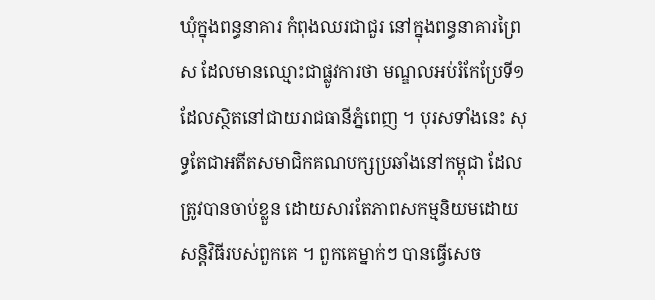ឃុំក្នុងពន្ធនាគារ កំពុងឈរជាជួរ នៅក្នុងពន្ធនាគារព្រៃស ដែលមានឈ្មោះជាផ្លូវការថា មណ្ឌលអប់រំកែប្រែទី១ ដែលស្ថិតនៅជាយរាជធានីភ្នំពេញ ។ បុរសទាំងនេះ សុទ្ធតែជាអតីតសមាជិកគណបក្សប្រឆាំងនៅកម្ពុជា ដែលត្រូវបានចាប់ខ្លួន ដោយសារតែភាពសកម្មនិយមដោយសន្តិវិធីរបស់ពួកគេ ។ ពួកគេម្នាក់ៗ បានធ្វើសេច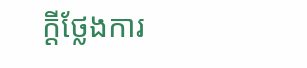ក្ដីថ្លែងការ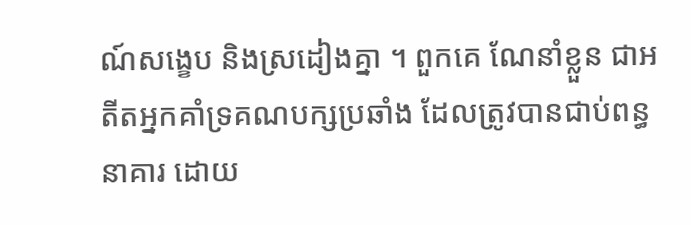ណ៍សង្ខេប និងស្រដៀងគ្នា ។ ពួកគេ ណែនាំខ្លួន ជាអតីតអ្នកគាំទ្រគណបក្សប្រឆាំង ដែលត្រូវបានជាប់ពន្ធនាគារ ដោយ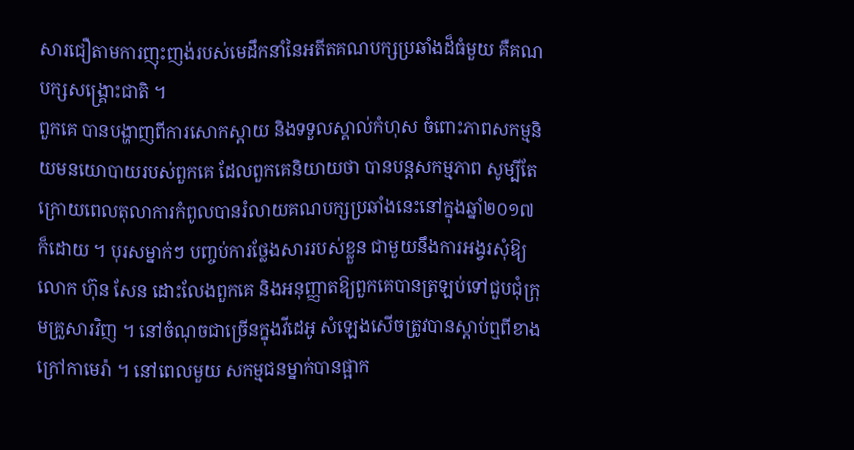សារជឿតាមការញុះញង់របស់មេដឹកនាំនៃអតីតគណបក្សប្រឆាំងដ៏ធំមួយ គឺគណបក្សសង្រ្គោះជាតិ ។
ពួកគេ បានបង្ហាញពីការសោកស្ដាយ និងទទួលស្គាល់កំហុស ចំពោះភាពសកម្មនិយមនយោបាយរបស់ពួកគេ ដែលពួកគេនិយាយថា បានបន្តសកម្មភាព សូម្បីតែក្រោយពេលតុលាការកំពូលបានរំលាយគណបក្សប្រឆាំងនេះនៅក្នុងឆ្នាំ២០១៧ ក៏ដោយ ។ បុរសម្នាក់ៗ បញ្ចប់ការថ្លែងសាររបស់ខ្លួន ជាមួយនឹងការអង្វរសុំឱ្យលោក ហ៊ុន សែន ដោះលែងពួកគេ និងអនុញ្ញាតឱ្យពួកគេបានត្រឡប់ទៅជួបជុំក្រុមគ្រួសារវិញ ។ នៅចំណុចជាច្រើនក្នុងវីដេអូ សំឡេងសើចត្រូវបានស្ដាប់ឮពីខាងក្រៅកាមេរ៉ា ។ នៅពេលមួយ សកម្មជនម្នាក់បានផ្អាក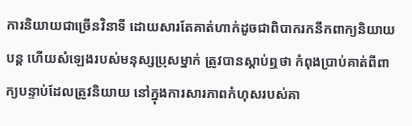ការនិយាយជាច្រើនវិនាទី ដោយសារតែគាត់ហាក់ដូចជាពិបាករកនឹកពាក្យនិយាយបន្ត ហើយសំឡេងរបស់មនុស្សប្រុសម្នាក់ ត្រូវបានស្ដាប់ឮថា កំពុងប្រាប់គាត់ពីពាក្យបន្ទាប់ដែលត្រូវនិយាយ នៅក្នុងការសារភាពកំហុសរបស់គា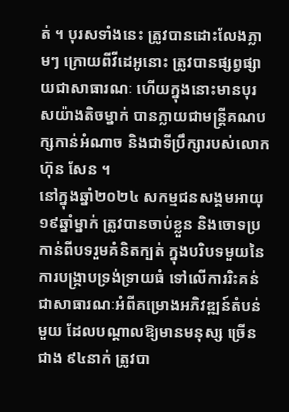ត់ ។ បុរសទាំងនេះ ត្រូវបានដោះលែងភ្លាមៗ ក្រោយពីវីដេអូនោះ ត្រូវបានផ្សព្វផ្សាយជាសាធារណៈ ហើយក្នុងនោះមានបុរសយ៉ាងតិចម្នាក់ បានក្លាយជាមន្ត្រីគណបក្សកាន់អំណាច និងជាទីប្រឹក្សារបស់លោក ហ៊ុន សែន ។
នៅក្នុងឆ្នាំ២០២៤ សកម្មជនសង្គមអាយុ ១៩ឆ្នាំម្នាក់ ត្រូវបានចាប់ខ្លួន និងចោទប្រកាន់ពីបទរួមគំនិតក្បត់ ក្នុងបរិបទមួយនៃការបង្ក្រាបទ្រង់ទ្រាយធំ ទៅលើការរិះគន់ជាសាធារណៈអំពីគម្រោងអភិវឌ្ឍន៍តំបន់មួយ ដែលបណ្ដាលឱ្យមានមនុស្ស ច្រើនជាង ៩៤នាក់ ត្រូវបា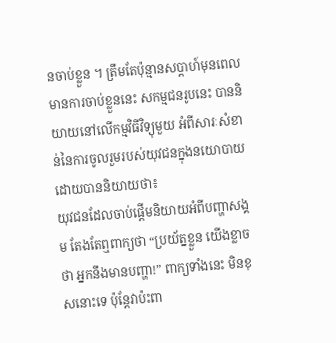នចាប់ខ្លួន ។ ត្រឹមតែប៉ុន្មានសប្ដាហ៍មុនពេលមានការចាប់ខ្លួននេះ សកម្មជនរូបនេះ បាននិយាយនៅលើកម្មវិធីវិទ្យុមួយ អំពីសារៈសំខាន់នៃការចូលរួមរបស់យុវជនក្នុងនយោបាយ ដោយបាននិយាយថា៖
យុវជនដែលចាប់ផ្ដើមនិយាយអំពីបញ្ហាសង្គម តែងតែឮពាក្យថា “ប្រយ័ត្នខ្លួន យើងខ្លាចថា អ្នកនឹងមានបញ្ហា!” ពាក្យទាំងនេះ មិនខុសនោះទេ ប៉ុន្តែវាប៉ះពា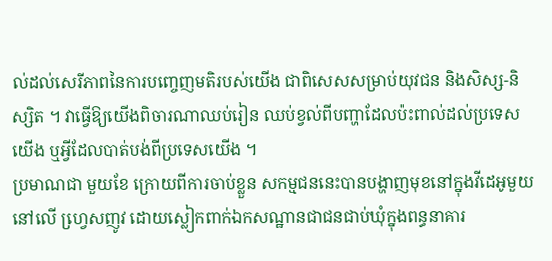ល់ដល់សេរីភាពនៃការបញ្ចេញមតិរបស់យើង ជាពិសេសសម្រាប់យុវជន និងសិស្ស-និស្សិត ។ វាធ្វើឱ្យយើងពិចារណាឈប់រៀន ឈប់ខ្វល់ពីបញ្ហាដែលប៉ះពាល់ដល់ប្រទេសយើង ឬអ្វីដែលបាត់បង់ពីប្រទេសយើង ។
ប្រមាណជា មួយខែ ក្រោយពីការចាប់ខ្លួន សកម្មជននេះបានបង្ហាញមុខនៅក្នុងវីដេអូមួយ នៅលើ ហ្វេ្រសញូវ ដោយស្លៀកពាក់ឯកសណ្ឋានជាជនជាប់ឃុំក្នុងពន្ធនាគារ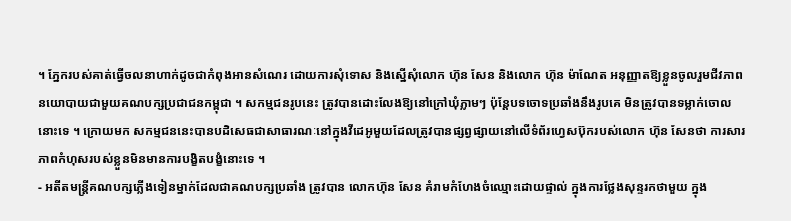។ ភ្នែករបស់គាត់ធ្វើចលនាហាក់ដូចជាកំពុងអានសំណេរ ដោយការសុំទោស និងស្នើសុំលោក ហ៊ុន សែន និងលោក ហ៊ុន ម៉ាណែត អនុញ្ញាតឱ្យខ្លួនចូលរួមជីវភាពនយោបាយជាមួយគណបក្សប្រជាជនកម្ពុជា ។ សកម្មជនរូបនេះ ត្រូវបានដោះលែងឱ្យនៅក្រៅឃុំភ្លាមៗ ប៉ុន្តែបទចោទប្រឆាំងនឹងរូបគេ មិនត្រូវបានទម្លាក់ចោលនោះទេ ។ ក្រោយមក សកម្មជននេះបានបដិសេធជាសាធារណៈនៅក្នុងវីដេអូមួយដែលត្រូវបានផ្សព្វផ្សាយនៅលើទំព័រហ្វេសប៊ុករបស់លោក ហ៊ុន សែនថា ការសារភាពកំហុសរបស់ខ្លួនមិនមានការបង្ខិតបង្ខំនោះទេ ។
- អតីតមន្ត្រីគណបក្សភ្លើងទៀនម្នាក់ដែលជាគណបក្សប្រឆាំង ត្រូវបាន លោកហ៊ុន សែន គំរាមកំហែងចំឈ្មោះដោយផ្ទាល់ ក្នុងការថ្លែងសុន្ទរកថាមួយ ក្នុង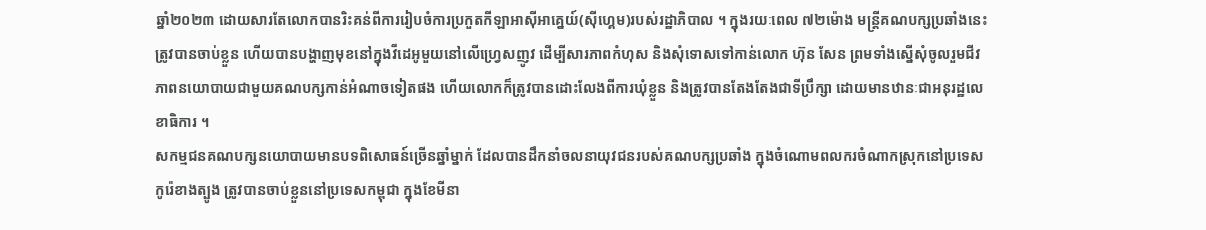ឆ្នាំ២០២៣ ដោយសារតែលោកបានរិះគន់ពីការរៀបចំការប្រកួតកីឡាអាស៊ីអាគ្នេយ៍(ស៊ីហ្គេម)របស់រដ្ឋាភិបាល ។ ក្នុងរយៈពេល ៧២ម៉ោង មន្ត្រីគណបក្សប្រឆាំងនេះ ត្រូវបានចាប់ខ្លួន ហើយបានបង្ហាញមុខនៅក្នុងវីដេអូមួយនៅលើហ្វ្រេសញូវ ដើម្បីសារភាពកំហុស និងសុំទោសទៅកាន់លោក ហ៊ុន សែន ព្រមទាំងស្នើសុំចូលរួមជីវភាពនយោបាយជាមួយគណបក្សកាន់អំណាចទៀតផង ហើយលោកក៏ត្រូវបានដោះលែងពីការឃុំខ្លួន និងត្រូវបានតែងតែងជាទីប្រឹក្សា ដោយមានឋានៈជាអនុរដ្ឋលេខាធិការ ។
សកម្មជនគណបក្សនយោបាយមានបទពិសោធន៍ច្រើនឆ្នាំម្នាក់ ដែលបានដឹកនាំចលនាយុវជនរបស់គណបក្សប្រឆាំង ក្នុងចំណោមពលករចំណាកស្រុកនៅប្រទេសកូរ៉េខាងត្បូង ត្រូវបានចាប់ខ្លួននៅប្រទេសកម្ពុជា ក្នុងខែមីនា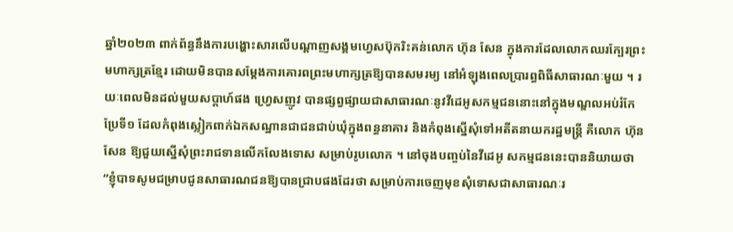ឆ្នាំ២០២៣ ពាក់ព័ន្ធនឹងការបង្ហោះសារលើបណ្ដាញសង្គមហ្វេសប៊ុករិះគន់លោក ហ៊ុន សែន ក្នុងការដែលលោកឈរក្បែរព្រះមហាក្សត្រខ្មែរ ដោយមិនបានសម្ដែងការគោរពព្រះមហាក្សត្រឱ្យបានសមរម្យ នៅអំឡុងពេលប្រារព្ធពិធីសាធារណៈមួយ ។ រយៈពេលមិនដល់មួយសប្ដាហ៍ផង ហ្វ្រេសញូវ បានផ្សព្វផ្សាយជាសាធារណៈនូវវីដេអូសកម្មជននោះនៅក្នុងមណ្ឌលអប់រំកែប្រែទី១ ដែលកំពុងស្លៀកពាក់ឯកសណ្ឋានជាជនជាប់ឃុំក្នុងពន្ធនាគារ និងកំពុងស្នើសុំទៅអតីតនាយករដ្ឋមន្ត្រី គឺលោក ហ៊ុន សែន ឱ្យជួយស្នើសុំព្រះរាជទានលើកលែងទោស សម្រាប់រូបលោក ។ នៅចុងបញ្ចប់នៃវីដេអូ សកម្មជននេះបាននិយាយថា “ខ្ញុំបាទសូមជម្រាបជូនសាធារណជនឱ្យបានជ្រាបផងដែរថា សម្រាប់ការចេញមុខសុំទោសជាសាធារណៈរ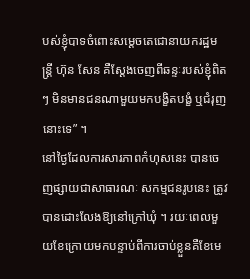បស់ខ្ញុំបាទចំពោះសម្ដេចតេជោនាយករដ្ឋមន្ត្រី ហ៊ុន សែន គឺស្ដែងចេញពីឆន្ទៈរបស់ខ្ញុំពិតៗ មិនមានជនណាមួយមកបង្ខិតបង្ខំ ឬជំរុញនោះទេ” ។
នៅថ្ងៃដែលការសារភាពកំហុសនេះ បានចេញផ្សាយជាសាធារណៈ សកម្មជនរូបនេះ ត្រូវបានដោះលែងឱ្យនៅក្រៅឃុំ ។ រយៈពេលមួយខែក្រោយមកបន្ទាប់ពីការចាប់ខ្លួនគឺខែមេ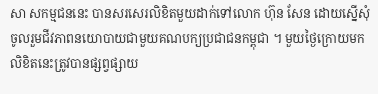សា សកម្មជននេះ បានសរសេរលិខិតមួយដាក់ទៅលោក ហ៊ុន សែន ដោយស្នើសុំចូលរួមជីវភាពនយោបាយជាមួយគណបក្យប្រជាជនកម្ពុជា ។ មួយថ្ងៃក្រោយមក លិខិតនេះត្រូវបានផ្សព្វផ្សាយ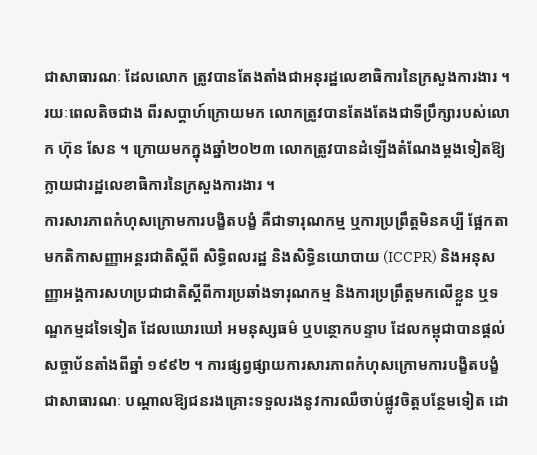ជាសាធារណៈ ដែលលោក ត្រូវបានតែងតាំងជាអនុរដ្ឋលេខាធិការនៃក្រសួងការងារ ។ រយៈពេលតិចជាង ពីរសប្ដាហ៍ក្រោយមក លោកត្រូវបានតែងតែងជាទីប្រឹក្សារបស់លោក ហ៊ុន សែន ។ ក្រោយមកក្នុងឆ្នាំ២០២៣ លោកត្រូវបានដំឡើងតំណែងម្ដងទៀតឱ្យក្លាយជារដ្ឋលេខាធិការនៃក្រសួងការងារ ។
ការសារភាពកំហុសក្រោមការបង្ខិតបង្ខំ គឺជាទារុណកម្ម ឬការប្រព្រឹត្តមិនគប្បី ផ្អែកតាមកតិកាសញ្ញាអន្តរជាតិស្ដីពី សិទ្ធិពលរដ្ឋ និងសិទ្ធិនយោបាយ (ICCPR) និងអនុសញ្ញាអង្គការសហប្រជាជាតិស្តីពីការប្រឆាំងទារុណកម្ម និងការប្រព្រឹត្តមកលើខ្លួន ឬទណ្ឌកម្មដទៃទៀត ដែលឃោរឃៅ អមនុស្សធម៌ ឬបន្ថោកបន្ទាប ដែលកម្ពុជាបានផ្តល់សច្ចាប័នតាំងពីឆ្នាំ ១៩៩២ ។ ការផ្សព្វផ្សាយការសារភាពកំហុសក្រោមការបង្ខិតបង្ខំជាសាធារណៈ បណ្ដាលឱ្យជនរងគ្រោះទទួលរងនូវការឈឺចាប់ផ្លូវចិត្តបន្ថែមទៀត ដោ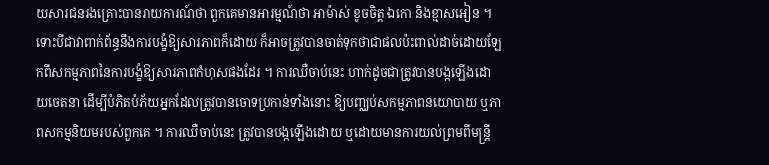យសារជនរងគ្រោះបានរាយការណ៍ថា ពួកគេមានអារម្មណ៍ថា អាម៉ាស់ ខូចចិត្ត ឯកោ និងខ្មាសអៀន ។ ទោះបីជាវាពាក់ព័ន្ធនឹងការបង្ខំឱ្យសារភាពក៏ដោយ ក៏អាចត្រូវបានចាត់ទុកថាជាផលប៉ះពាល់ដាច់ដោយឡែកពីសកម្មភាពនៃការបង្ខំឱ្យសារភាពកំហុសផងដែរ ។ ការឈឺចាប់នេះ ហាក់ដូចជាត្រូវបានបង្កឡើងដោយចេតនា ដើម្បីបំភិតបំភ័យអ្នកដែលត្រូវបានចោទប្រកាន់ទាំងនោះ ឱ្យបញ្ឈប់សកម្មភាពនយោបាយ ឬភាពសកម្មនិយមរបស់ពួកគេ ។ ការឈឺចាប់នេះ ត្រូវបានបង្កឡើងដោយ ឬដោយមានការយល់ព្រមពីមន្ត្រី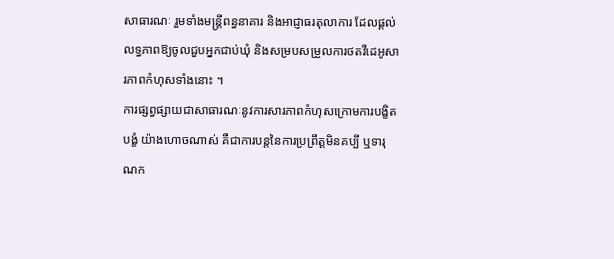សាធារណៈ រួមទាំងមន្ត្រីពន្ធនាគារ និងអាជ្ញាធរតុលាការ ដែលផ្តល់លទ្ធភាពឱ្យចូលជួបអ្នកជាប់ឃុំ និងសម្របសម្រួលការថតវីដេអូសារភាពកំហុសទាំងនោះ ។
ការផ្សព្វផ្សាយជាសាធារណៈនូវការសារភាពកំហុសក្រោមការបង្ខិតបង្ខំ យ៉ាងហោចណាស់ គឺជាការបន្តនៃការប្រព្រឹត្តមិនគប្បី ឬទារុណក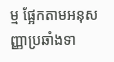ម្ម ផ្អែកតាមអនុសញ្ញាប្រឆាំងទា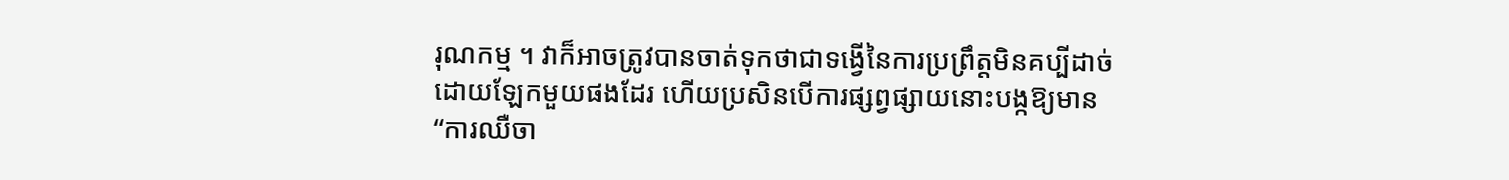រុណកម្ម ។ វាក៏អាចត្រូវបានចាត់ទុកថាជាទង្វើនៃការប្រព្រឹត្តមិនគប្បីដាច់ដោយឡែកមួយផងដែរ ហើយប្រសិនបើការផ្សព្វផ្សាយនោះបង្កឱ្យមាន “ការឈឺចា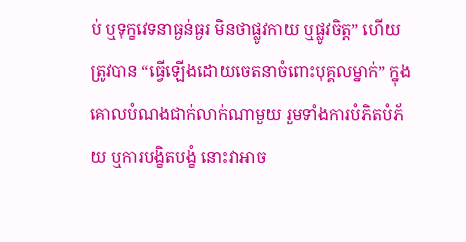ប់ ឬទុក្ខវេទនាធ្ងន់ធ្ងរ មិនថាផ្លូវកាយ ឬផ្លូវចិត្ត” ហើយត្រូវបាន “ធ្វើឡើងដោយចេតនាចំពោះបុគ្គលម្នាក់” ក្នុងគោលបំណងជាក់លាក់ណាមួយ រួមទាំងការបំភិតបំភ័យ ឬការបង្ខិតបង្ខំ នោះវាអាច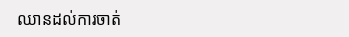ឈានដល់ការចាត់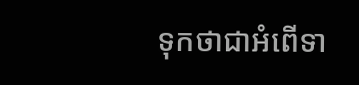ទុកថាជាអំពើទា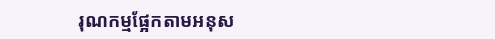រុណកម្មផ្អែកតាមអនុស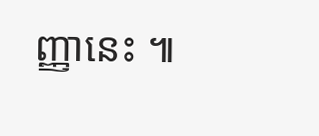ញ្ញានេះ ៕